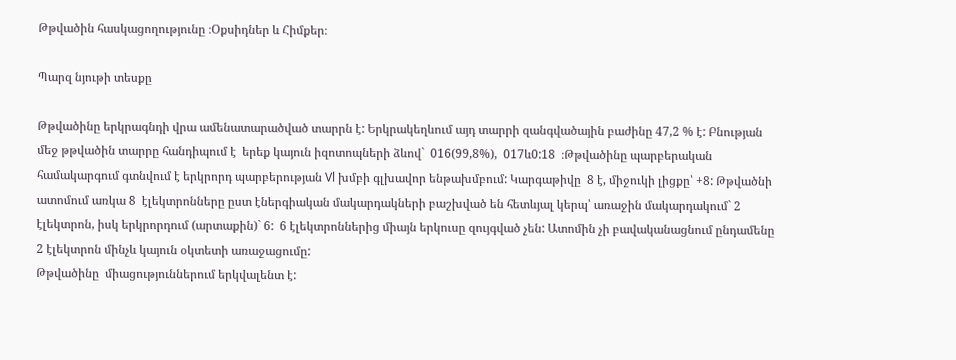Թթվածին հասկացողությունը ։Օքսիդներ և Հիմքեր։

Պարզ նյութի տեսքը

Թթվածինը երկրագնդի վրա ամենատարածված տարրն է: Երկրակեղևում այդ տարրի զանգվածային բաժինը 47,2 % է: Բնության մեջ թթվածին տարրը հանդիպում է  երեք կայուն իզոտոպների ձևով`  016(99,8%),  017և0:18  ։Թթվածինը պարբերական համակարգում գտնվում է երկրորդ պարբերության Vl խմբի գլխավոր ենթախմբում: Կարգաթիվը  8 է, միջուկի լիցքը՝ +8: Թթվածնի ատոմում առկա 8  էլեկտրոնները ըստ էներգիական մակարդակների բաշխված են հետևյալ կերպ՝ առաջին մակարդակում` 2 էլեկտրոն, իսկ երկրորդում (արտաքին)` 6:  6 էլեկտրոններից միայն երկուսը զույգված չեն: Ատոմին չի բավականացնում ընդամենը 2 էլեկտրոն մինչև կայուն օկտետի առաջացումը:
Թթվածինը  միացություններում երկվալենտ է: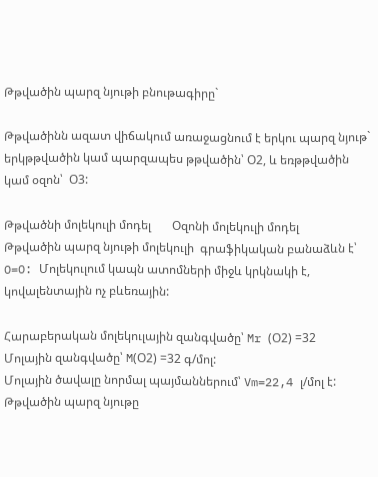Թթվածին պարզ նյութի բնութագիրը`

Թթվածինն ազատ վիճակում առաջացնում է երկու պարզ նյութ` երկթթվածին կամ պարզապես թթվածին՝ Օ2, և եռթթվածին կամ օզոն՝  Օ3:

Թթվածնի մոլեկուլի մոդել       Օզոնի մոլեկուլի մոդել
Թթվածին պարզ նյութի մոլեկուլի  գրաֆիկական բանաձևն է՝  O=O: Մոլեկուլում կապն ատոմների միջև կրկնակի է, կովալենտային ոչ բևեռային:

Հարաբերական մոլեկուլային զանգվածը՝ Mr (Օ2) =32
Մոլային զանգվածը՝ M(Օ2) =32 գ/մոլ:
Մոլային ծավալը նորմալ պայմաններում՝ Vm=22,4 լ/մոլ է:
Թթվածին պարզ նյութը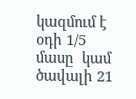կազմում է օդի 1/5 մասը  կամ ծավալի 21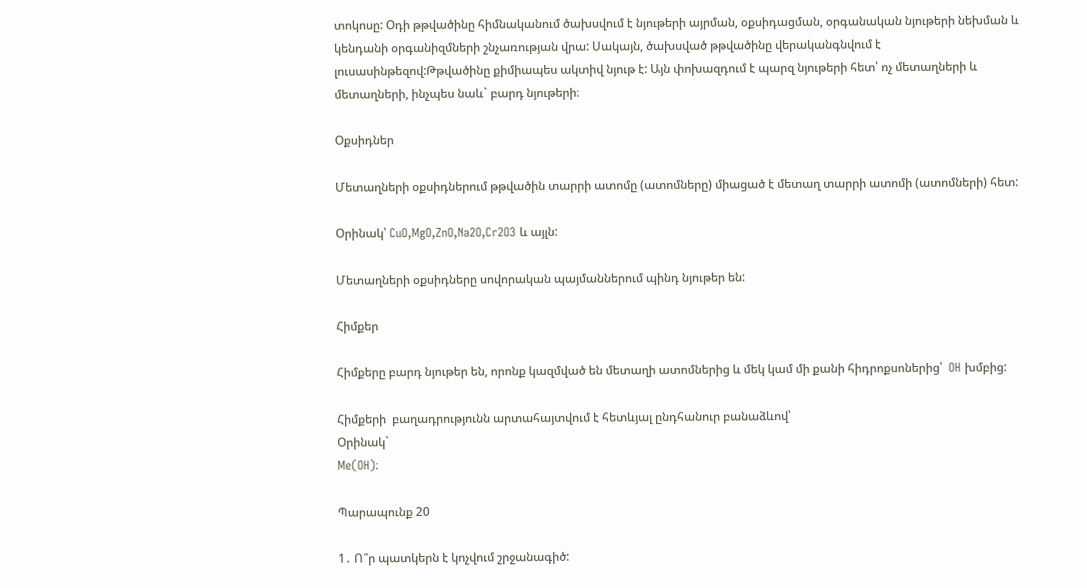տոկոսը: Օդի թթվածինը հիմնականում ծախսվում է նյութերի այրման, օքսիդացման, օրգանական նյութերի նեխման և կենդանի օրգանիզմների շնչառության վրա: Սակայն, ծախսված թթվածինը վերականգնվում է լուսասինթեզով:Թթվածինը քիմիապես ակտիվ նյութ է: Այն փոխազդում է պարզ նյութերի հետ՝ ոչ մետաղների և մետաղների, ինչպես նաև` բարդ նյութերի։

Օքսիդներ

Մետաղների օքսիդներում թթվածին տարրի ատոմը (ատոմները) միացած է մետաղ տարրի ատոմի (ատոմների) հետ:

Օրինակ՝ CuO,MgO,ZnO,Na2O,Cr2O3 և այլն:

Մետաղների օքսիդները սովորական պայմաններում պինդ նյութեր են:

Հիմքեր

Հիմքերը բարդ նյութեր են, որոնք կազմված են մետաղի ատոմներից և մեկ կամ մի քանի հիդրոքսոներից՝  OH խմբից:

Հիմքերի  բաղադրությունն արտահայտվում է հետևյալ ընդհանուր բանաձևով՝
Օրինակ`
Me(OH)։

Պարապունք 20

1․ Ո՞ր պատկերն է կոչվում շրջանագիծ: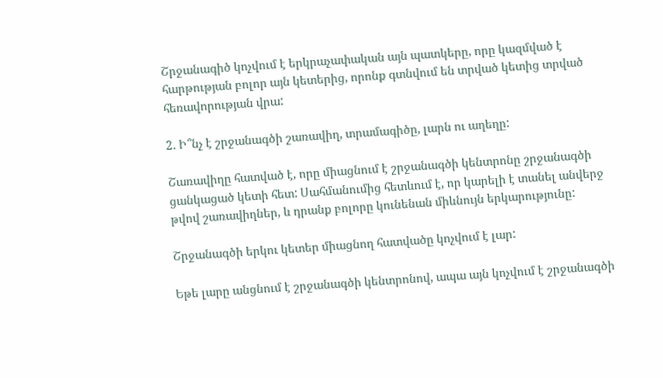Շրջանագիծ կոչվում է երկրաչափական այն պատկերը, որը կազմված է հարթության բոլոր այն կետերից, որոնք գտնվում են տրված կետից տրված հեռավորության վրա:

2. Ի՞նչ է շրջանագծի շառավիղ, տրամագիծը, լարն ու աղեղը:

Շառավիղը հատված է, որը միացնում է շրջանագծի կենտրոնը շրջանագծի ցանկացած կետի հետ: Սահմանումից հետևում է, որ կարելի է տանել անվերջ թվով շառավիղներ, և դրանք բոլորը կունենան միևնույն երկարությունը:

Շրջանագծի երկու կետեր միացնող հատվածը կոչվում է լար:

Եթե լարը անցնում է շրջանագծի կենտրոնով, ապա այն կոչվում է շրջանագծի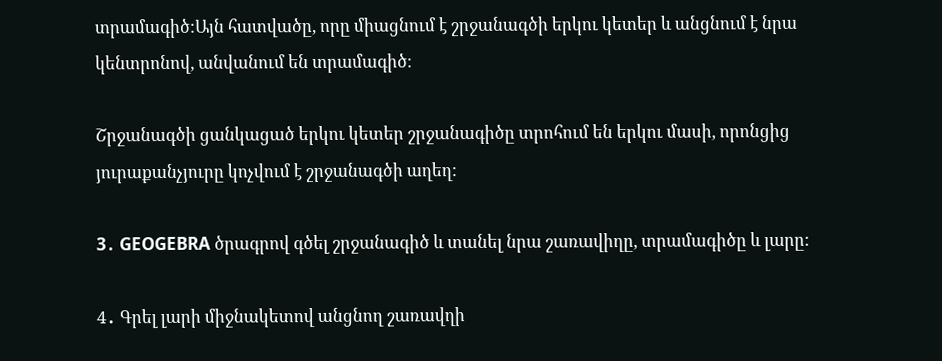տրամագիծ:Այն հատվածը, որը միացնում է շրջանագծի երկու կետեր և անցնում է նրա կենտրոնով, անվանում են տրամագիծ։

Շրջանագծի ցանկացած երկու կետեր շրջանագիծը տրոհում են երկու մասի, որոնցից յուրաքանչյուրը կոչվում է շրջանագծի աղեղ:

3․ GEOGEBRA ծրագրով գծել շրջանագիծ և տանել նրա շառավիղը, տրամագիծը և լարը:

4․ Գրել լարի միջնակետով անցնող շառավղի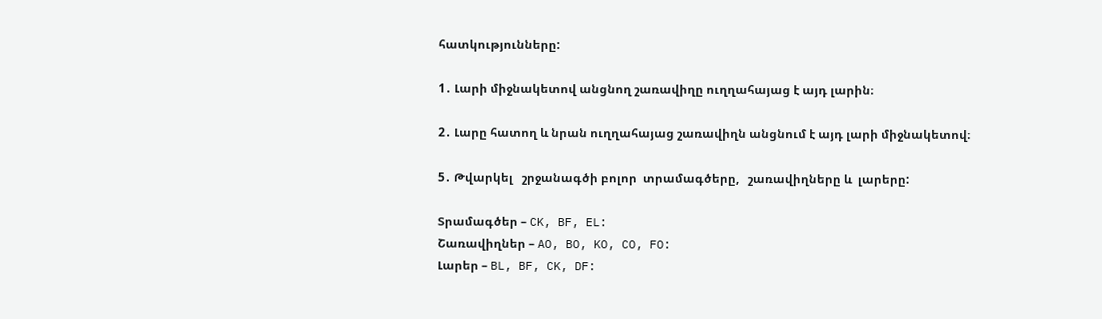հատկությունները:

1․ Լարի միջնակետով անցնող շառավիղը ուղղահայաց է այդ լարին։

2․ Լարը հատող և նրան ուղղահայաց շառավիղն անցնում է այդ լարի միջնակետով։

5․ Թվարկել   շրջանագծի բոլոր  տրամագծերը,   շառավիղները և  լարերը:

Տրամագծեր – CK, BF, EL:
Շառավիղներ – AO, BO, KO, CO, FO:
Լարեր – BL, BF, CK, DF: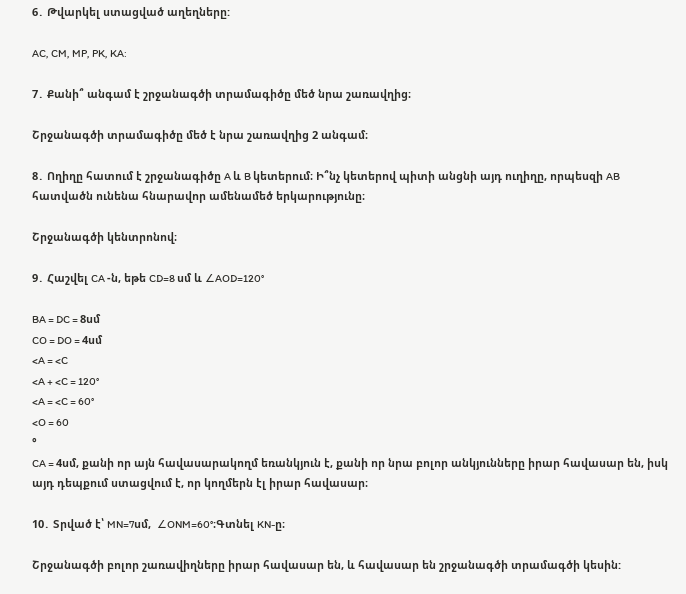6․ Թվարկել ստացված աղեղները:

AC, CM, MP, PK, KA:

7․ Քանի՞ անգամ է շրջանագծի տրամագիծը մեծ նրա շառավղից։

Շրջանագծի տրամագիծը մեծ է նրա շառավղից 2 անգամ։

8․ Ողիղը հատում է շրջանագիծը A և B կետերում։ Ի՞նչ կետերով պիտի անցնի այդ ուղիղը, որպեսզի AB հատվածն ունենա հնարավոր ամենամեծ երկարությունը։

Շրջանագծի կենտրոնով։

9․ Հաշվել CA -ն, եթե CD=8 սմ և ∠AOD=120°

BA = DC = 8սմ
CO = DO = 4սմ
<A = <C
<A + <C = 120°
<A = <C = 60°
<O = 60
°
CA = 4սմ, քանի որ այն հավասարակողմ եռանկյուն է, քանի որ նրա բոլոր անկյունները իրար հավասար են, իսկ այդ դեպքում ստացվում է, որ կողմերն էլ իրար հավասար։

10․ Տրված է՝ MN=7սմ,  ∠ONM=60°։Գտնել KN-ը։

Շրջանագծի բոլոր շառավիղները իրար հավասար են, և հավասար են շրջանագծի տրամագծի կեսին: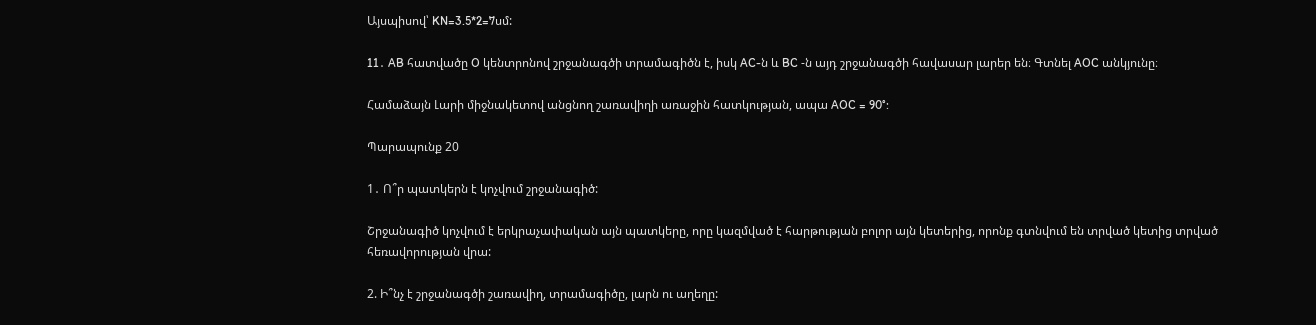Այսպիսով՝ KN=3.5*2=7սմ:

11․ AB հատվածը O կենտրոնով շրջանագծի տրամագիծն է, իսկ AC-ն և BC -ն այդ շրջանագծի հավասար լարեր են։ Գտնել AOC անկյունը։

Համաձայն Լարի միջնակետով անցնող շառավիղի առաջին հատկության, ապա AOC = 90°:

Պարապունք 20

1․ Ո՞ր պատկերն է կոչվում շրջանագիծ:

Շրջանագիծ կոչվում է երկրաչափական այն պատկերը, որը կազմված է հարթության բոլոր այն կետերից, որոնք գտնվում են տրված կետից տրված հեռավորության վրա:

2. Ի՞նչ է շրջանագծի շառավիղ, տրամագիծը, լարն ու աղեղը: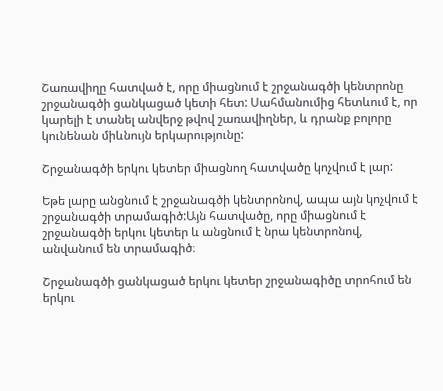Շառավիղը հատված է, որը միացնում է շրջանագծի կենտրոնը շրջանագծի ցանկացած կետի հետ: Սահմանումից հետևում է, որ կարելի է տանել անվերջ թվով շառավիղներ, և դրանք բոլորը կունենան միևնույն երկարությունը:

Շրջանագծի երկու կետեր միացնող հատվածը կոչվում է լար:

Եթե լարը անցնում է շրջանագծի կենտրոնով, ապա այն կոչվում է շրջանագծի տրամագիծ:Այն հատվածը, որը միացնում է շրջանագծի երկու կետեր և անցնում է նրա կենտրոնով, անվանում են տրամագիծ։

Շրջանագծի ցանկացած երկու կետեր շրջանագիծը տրոհում են երկու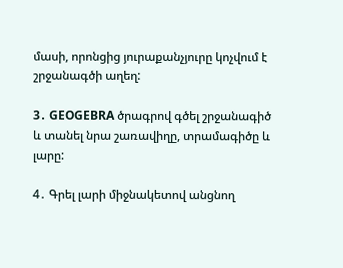մասի, որոնցից յուրաքանչյուրը կոչվում է շրջանագծի աղեղ:

3․ GEOGEBRA ծրագրով գծել շրջանագիծ և տանել նրա շառավիղը, տրամագիծը և լարը:

4․ Գրել լարի միջնակետով անցնող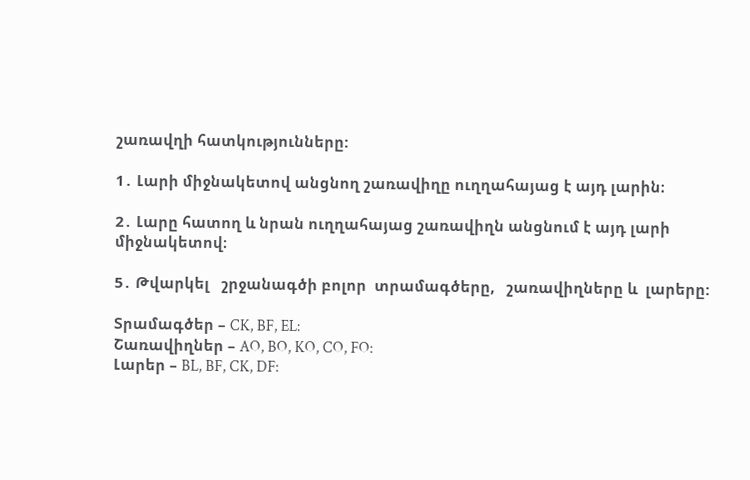շառավղի հատկությունները:

1․ Լարի միջնակետով անցնող շառավիղը ուղղահայաց է այդ լարին։

2․ Լարը հատող և նրան ուղղահայաց շառավիղն անցնում է այդ լարի միջնակետով։

5․ Թվարկել   շրջանագծի բոլոր  տրամագծերը,   շառավիղները և  լարերը:

Տրամագծեր – CK, BF, EL:
Շառավիղներ – AO, BO, KO, CO, FO:
Լարեր – BL, BF, CK, DF: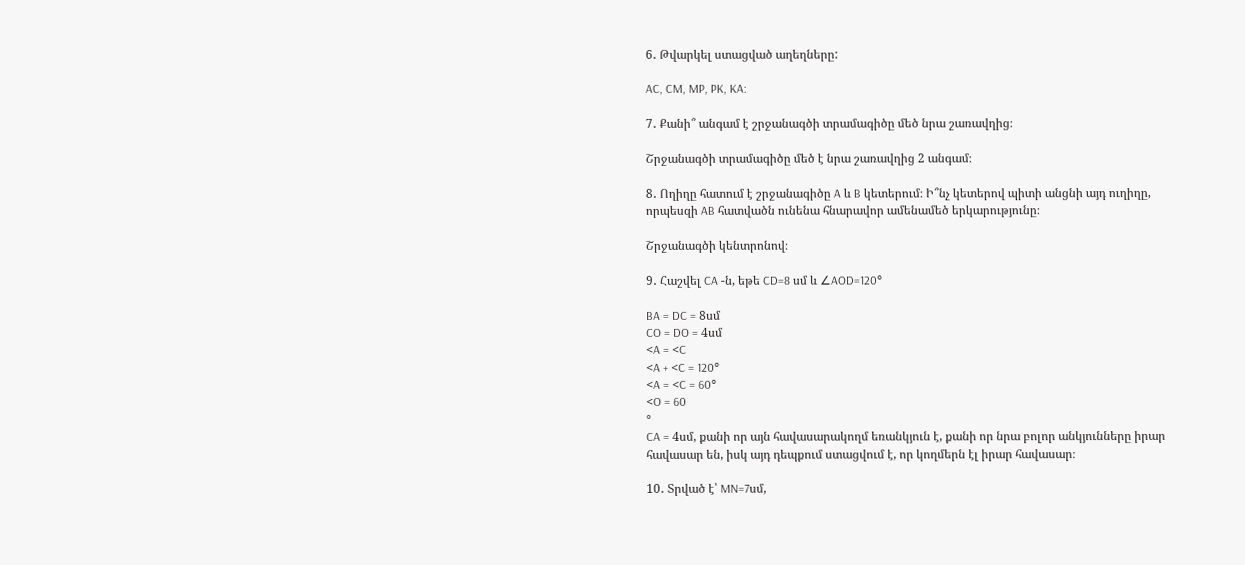6․ Թվարկել ստացված աղեղները:

AC, CM, MP, PK, KA:

7․ Քանի՞ անգամ է շրջանագծի տրամագիծը մեծ նրա շառավղից։

Շրջանագծի տրամագիծը մեծ է նրա շառավղից 2 անգամ։

8․ Ողիղը հատում է շրջանագիծը A և B կետերում։ Ի՞նչ կետերով պիտի անցնի այդ ուղիղը, որպեսզի AB հատվածն ունենա հնարավոր ամենամեծ երկարությունը։

Շրջանագծի կենտրոնով։

9․ Հաշվել CA -ն, եթե CD=8 սմ և ∠AOD=120°

BA = DC = 8սմ
CO = DO = 4սմ
<A = <C
<A + <C = 120°
<A = <C = 60°
<O = 60
°
CA = 4սմ, քանի որ այն հավասարակողմ եռանկյուն է, քանի որ նրա բոլոր անկյունները իրար հավասար են, իսկ այդ դեպքում ստացվում է, որ կողմերն էլ իրար հավասար։

10․ Տրված է՝ MN=7սմ,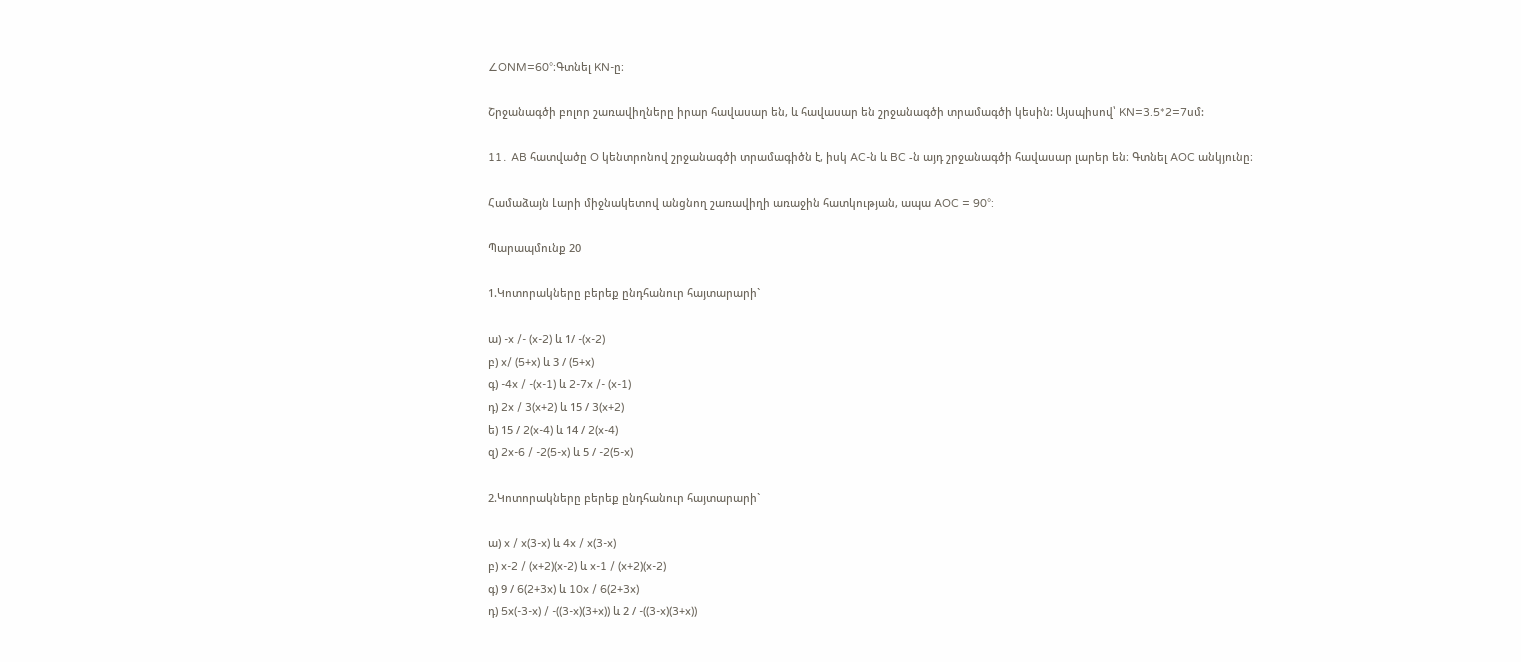∠ONM=60°։Գտնել KN-ը։

Շրջանագծի բոլոր շառավիղները իրար հավասար են, և հավասար են շրջանագծի տրամագծի կեսին: Այսպիսով՝ KN=3.5*2=7սմ:

11․ AB հատվածը O կենտրոնով շրջանագծի տրամագիծն է, իսկ AC-ն և BC -ն այդ շրջանագծի հավասար լարեր են։ Գտնել AOC անկյունը։

Համաձայն Լարի միջնակետով անցնող շառավիղի առաջին հատկության, ապա AOC = 90°:

Պարապմունք 20

1.Կոտորակները բերեք ընդհանուր հայտարարի`

ա) -x /- (x-2) և 1/ -(x-2)
բ) x/ (5+x) և 3 / (5+x)
գ) -4x / -(x-1) և 2-7x /- (x-1)
դ) 2x / 3(x+2) և 15 / 3(x+2)
ե) 15 / 2(x-4) և 14 / 2(x-4)
զ) 2x-6 / -2(5-x) և 5 / -2(5-x)

2.Կոտորակները բերեք ընդհանուր հայտարարի`

ա) x / x(3-x) և 4x / x(3-x)
բ) x-2 / (x+2)(x-2) և x-1 / (x+2)(x-2)
գ) 9 / 6(2+3x) և 10x / 6(2+3x)
դ) 5x(-3-x) / -((3-x)(3+x)) և 2 / -((3-x)(3+x))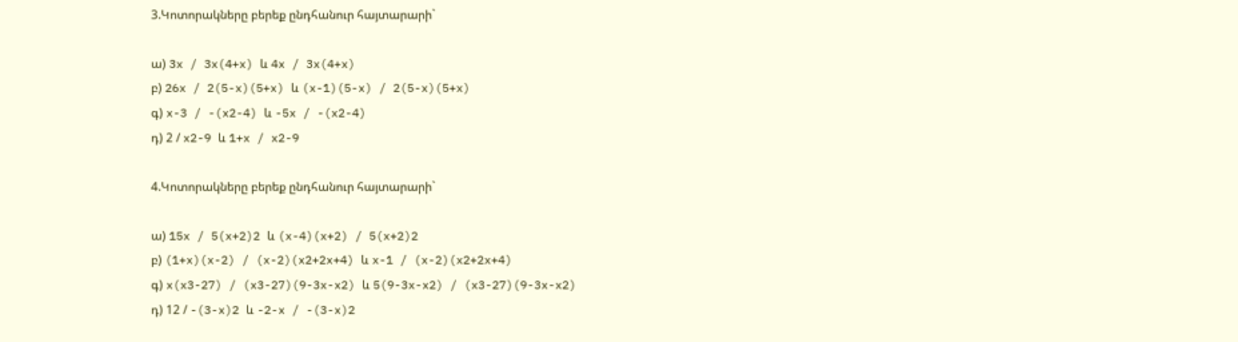3.Կոտորակները բերեք ընդհանուր հայտարարի`

ա) 3x / 3x(4+x) և 4x / 3x(4+x)
բ) 26x / 2(5-x)(5+x) և (x-1)(5-x) / 2(5-x)(5+x)
գ) x-3 / -(x2-4) և -5x / -(x2-4)
դ) 2 / x2-9 և 1+x / x2-9

4.Կոտորակները բերեք ընդհանուր հայտարարի`

ա) 15x / 5(x+2)2 և (x-4)(x+2) / 5(x+2)2
բ) (1+x)(x-2) / (x-2)(x2+2x+4) և x-1 / (x-2)(x2+2x+4)
գ) x(x3-27) / (x3-27)(9-3x-x2) և 5(9-3x-x2) / (x3-27)(9-3x-x2)
դ) 12 / -(3-x)2 և -2-x / -(3-x)2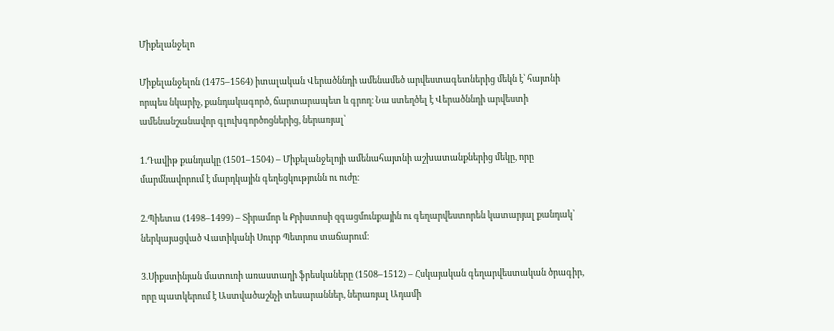Միքելանջելո

Միքելանջելոն (1475–1564) իտալական Վերածննդի ամենամեծ արվեստագետներից մեկն է՝ հայտնի որպես նկարիչ, քանդակագործ, ճարտարապետ և գրող։ Նա ստեղծել է Վերածննդի արվեստի ամենանշանավոր գլուխգործոցներից, ներառյալ՝

1.Դավիթ քանդակը (1501–1504) – Միքելանջելոյի ամենահայտնի աշխատանքներից մեկը, որը մարմնավորում է մարդկային գեղեցկությունն ու ուժը։

2.Պիետա (1498–1499) – Տիրամոր և Քրիստոսի զգացմունքային ու գեղարվեստորեն կատարյալ քանդակ՝ ներկայացված Վատիկանի Սուրբ Պետրոս տաճարում։

3.Սիքստինյան մատուռի առաստաղի ֆրեսկաները (1508–1512) – Հսկայական գեղարվեստական ծրագիր, որը պատկերում է Աստվածաշնչի տեսարաններ, ներառյալ Ադամի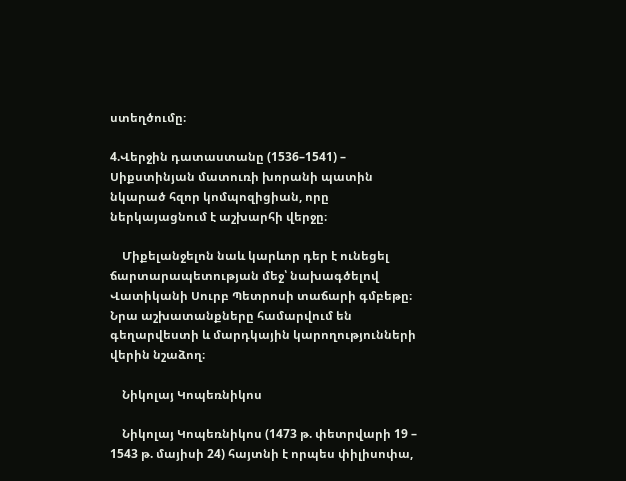ստեղծումը։

4.Վերջին դատաստանը (1536–1541) – Սիքստինյան մատուռի խորանի պատին նկարած հզոր կոմպոզիցիան, որը ներկայացնում է աշխարհի վերջը։

    Միքելանջելոն նաև կարևոր դեր է ունեցել ճարտարապետության մեջ՝ նախագծելով Վատիկանի Սուրբ Պետրոսի տաճարի գմբեթը։ Նրա աշխատանքները համարվում են գեղարվեստի և մարդկային կարողությունների վերին նշաձող։

    Նիկոլայ Կոպեռնիկոս

    Նիկոլայ Կոպեռնիկոս (1473 թ. փետրվարի 19 – 1543 թ. մայիսի 24) հայտնի է որպես փիլիսոփա,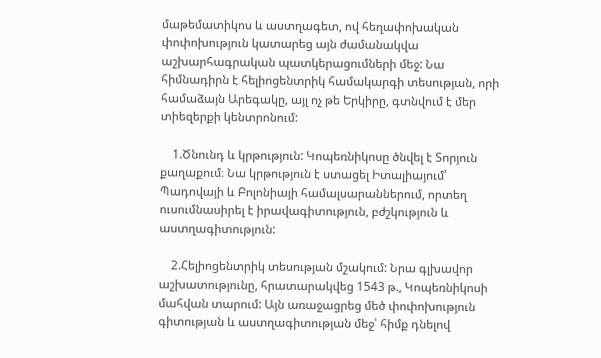մաթեմատիկոս և աստղագետ, ով հեղափոխական փոփոխություն կատարեց այն ժամանակվա աշխարհագրական պատկերացումների մեջ: Նա հիմնադիրն է հելիոցենտրիկ համակարգի տեսության, որի համաձայն Արեգակը, այլ ոչ թե Երկիրը, գտնվում է մեր տիեզերքի կենտրոնում:

    1.Ծնունդ և կրթություն: Կոպեռնիկոսը ծնվել է Տորյուն քաղաքում։ Նա կրթություն է ստացել Իտալիայում՝ Պադովայի և Բոլոնիայի համալսարաններում, որտեղ ուսումնասիրել է իրավագիտություն, բժշկություն և աստղագիտություն:

    2.Հելիոցենտրիկ տեսության մշակում: Նրա գլխավոր աշխատությունը, հրատարակվեց 1543 թ., Կոպեռնիկոսի մահվան տարում: Այն առաջացրեց մեծ փոփոխություն գիտության և աստղագիտության մեջ՝ հիմք դնելով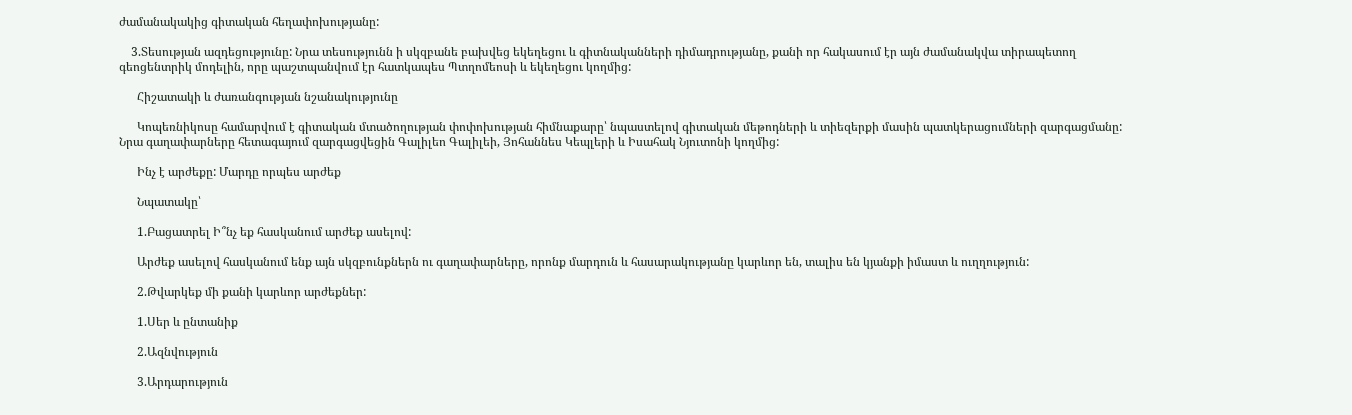ժամանակակից գիտական հեղափոխությանը:

    3.Տեսության ազդեցությունը: Նրա տեսությունն ի սկզբանե բախվեց եկեղեցու և գիտնականների դիմադրությանը, քանի որ հակասում էր այն ժամանակվա տիրապետող գեոցենտրիկ մոդելին, որը պաշտպանվում էր հատկապես Պտղոմեոսի և եկեղեցու կողմից:

      Հիշատակի և ժառանգության նշանակությունը

      Կոպեռնիկոսը համարվում է գիտական մտածողության փոփոխության հիմնաքարը՝ նպաստելով գիտական մեթոդների և տիեզերքի մասին պատկերացումների զարգացմանը: Նրա գաղափարները հետագայում զարգացվեցին Գալիլեո Գալիլեի, Յոհաննես Կեպլերի և Իսահակ Նյուտոնի կողմից:

      Ինչ է արժեքը: Մարդը որպես արժեք

      Նպատակը՝

      1.Բացատրել Ի՞նչ եք հասկանում արժեք ասելով:

      Արժեք ասելով հասկանում ենք այն սկզբունքներն ու գաղափարները, որոնք մարդուն և հասարակությանը կարևոր են, տալիս են կյանքի իմաստ և ուղղություն:

      2.Թվարկեք մի քանի կարևոր արժեքներ:

      1.Սեր և ընտանիք

      2.Ազնվություն

      3.Արդարություն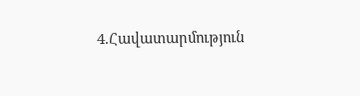4.Հավատարմություն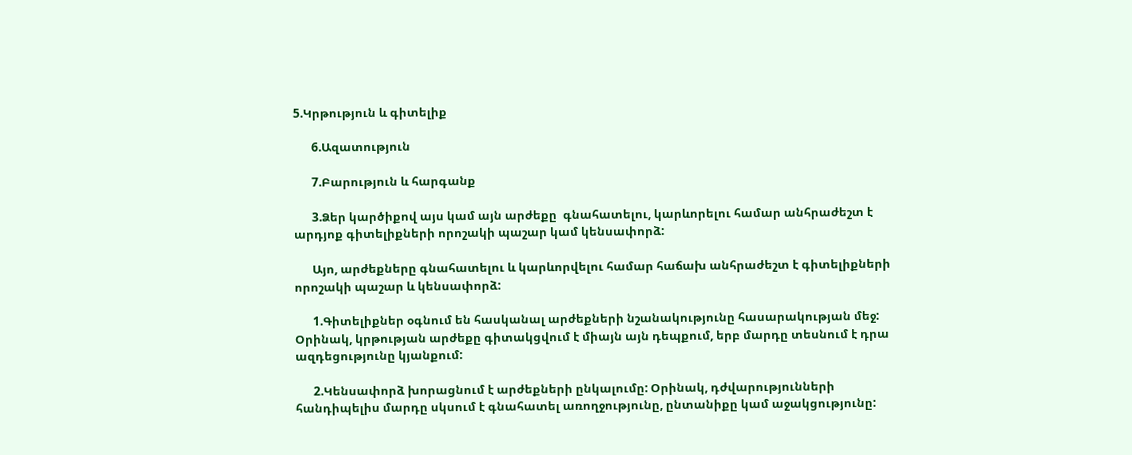5.Կրթություն և գիտելիք

      6.Ազատություն

      7.Բարություն և հարգանք

      3.Ձեր կարծիքով այս կամ այն արժեքը  գնահատելու, կարևորելու համար անհրաժեշտ է արդյոք գիտելիքների որոշակի պաշար կամ կենսափորձ:

      Այո, արժեքները գնահատելու և կարևորվելու համար հաճախ անհրաժեշտ է գիտելիքների որոշակի պաշար և կենսափորձ:

      1.Գիտելիքներ օգնում են հասկանալ արժեքների նշանակությունը հասարակության մեջ: Օրինակ, կրթության արժեքը գիտակցվում է միայն այն դեպքում, երբ մարդը տեսնում է դրա ազդեցությունը կյանքում:

      2.Կենսափորձ խորացնում է արժեքների ընկալումը: Օրինակ, դժվարությունների հանդիպելիս մարդը սկսում է գնահատել առողջությունը, ընտանիքը կամ աջակցությունը: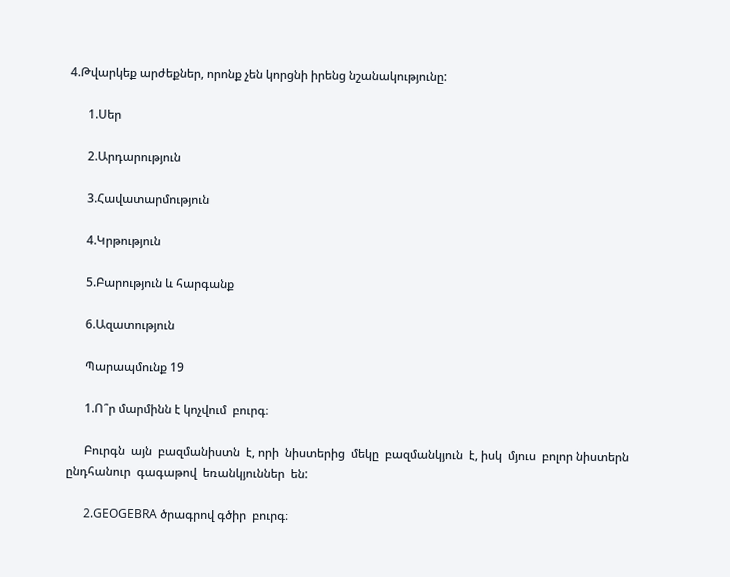4.Թվարկեք արժեքներ, որոնք չեն կորցնի իրենց նշանակությունը:

      1.Սեր

      2.Արդարություն

      3.Հավատարմություն

      4.Կրթություն

      5.Բարություն և հարգանք

      6.Ազատություն

      Պարապմունք 19

      1.Ո՞ր մարմինն է կոչվում  բուրգ։

      Բուրգն  այն  բազմանիստն  է, որի  նիստերից  մեկը  բազմանկյուն  է, իսկ  մյուս  բոլոր նիստերն  ընդհանուր  գագաթով  եռանկյուններ  են:

      2.GEOGEBRA ծրագրով գծիր  բուրգ։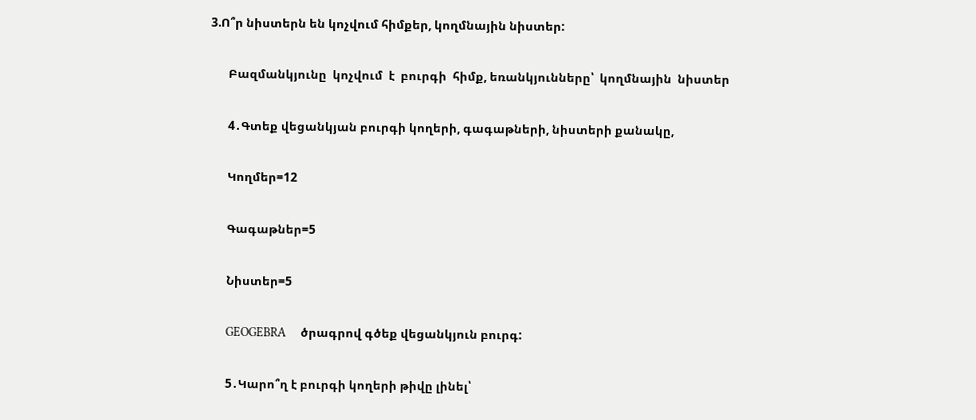3.Ո՞ր նիստերն են կոչվում հիմքեր, կողմնային նիստեր:

      Բազմանկյունը  կոչվում  է  բուրգի  հիմք, եռանկյունները՝  կողմնային  նիստեր

      4․Գտեք վեցանկյան բուրգի կողերի, գագաթների, նիստերի քանակը,

      Կողմեր=12

      Գագաթներ=5

      Նիստեր=5

      GEOGEBRA     ծրագրով գծեք վեցանկյուն բուրգ:

      5․Կարո՞ղ է բուրգի կողերի թիվը լինել՝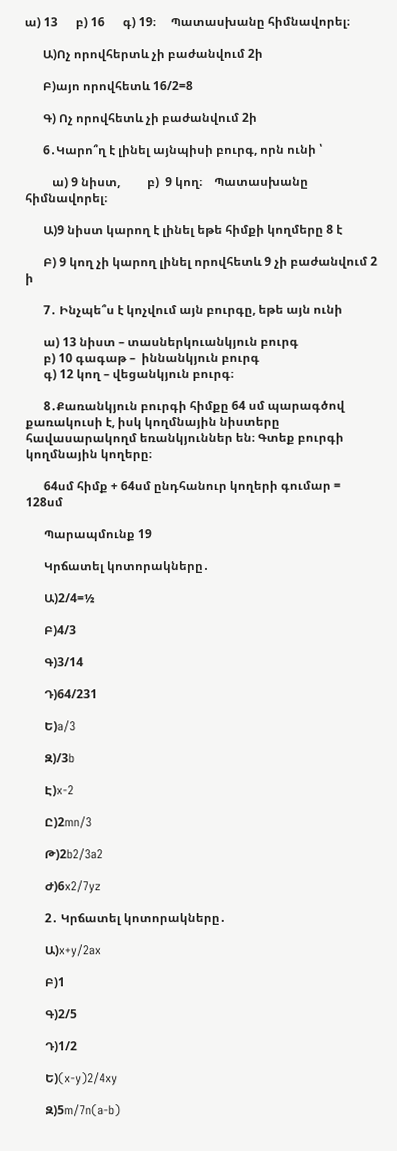ա) 13      բ) 16      գ) 19։     Պատասխանը հիմնավորել։

      Ա)Ոչ որովհերտև չի բաժանվում 2ի

      Բ)այո որովհետև 16/2=8

      Գ) Ոչ որովհետև չի բաժանվում 2ի

      6․Կարո՞ղ է լինել այնպիսի բուրգ, որն ունի ՝

         ա) 9 նիստ,         բ)  9 կող։    Պատասխանը հիմնավորել։

      Ա)9 նիստ կարող է լինել եթե հիմքի կողմերը 8 է

      Բ) 9 կող չի կարող լինել որովհետև 9 չի բաժանվում 2 ի

      7․ Ինչպե՞ս է կոչվում այն բուրգը, եթե այն ունի

      ա) 13 նիստ – տասներկուանկյուն բուրգ
      բ) 10 գագաթ –  իննանկյուն բուրգ
      գ) 12 կող – վեցանկյուն բուրգ։

      8․Քառանկյուն բուրգի հիմքը 64 սմ պարագծով քառակուսի է, իսկ կողմնային նիստերը հավասարակողմ եռանկյուններ են։ Գտեք բուրգի կողմնային կողերը։

      64սմ հիմք + 64սմ ընդհանուր կողերի գումար = 128սմ

      Պարապմունք 19

      Կրճատել կոտորակները․

      Ա)2/4=½

      Բ)4/3

      Գ)3/14

      Դ)64/231

      Ե)a/3

      Զ)/3b

      Է)x-2

      Ը)2mn/3

      Թ)2b2/3a2

      Ժ)6x2/7yz

      2․ Կրճատել կոտորակները․

      Ա)x+y/2ax

      Բ)1

      Գ)2/5

      Դ)1/2

      Ե)(x-y)2/4xy

      Զ)5m/7n(a-b)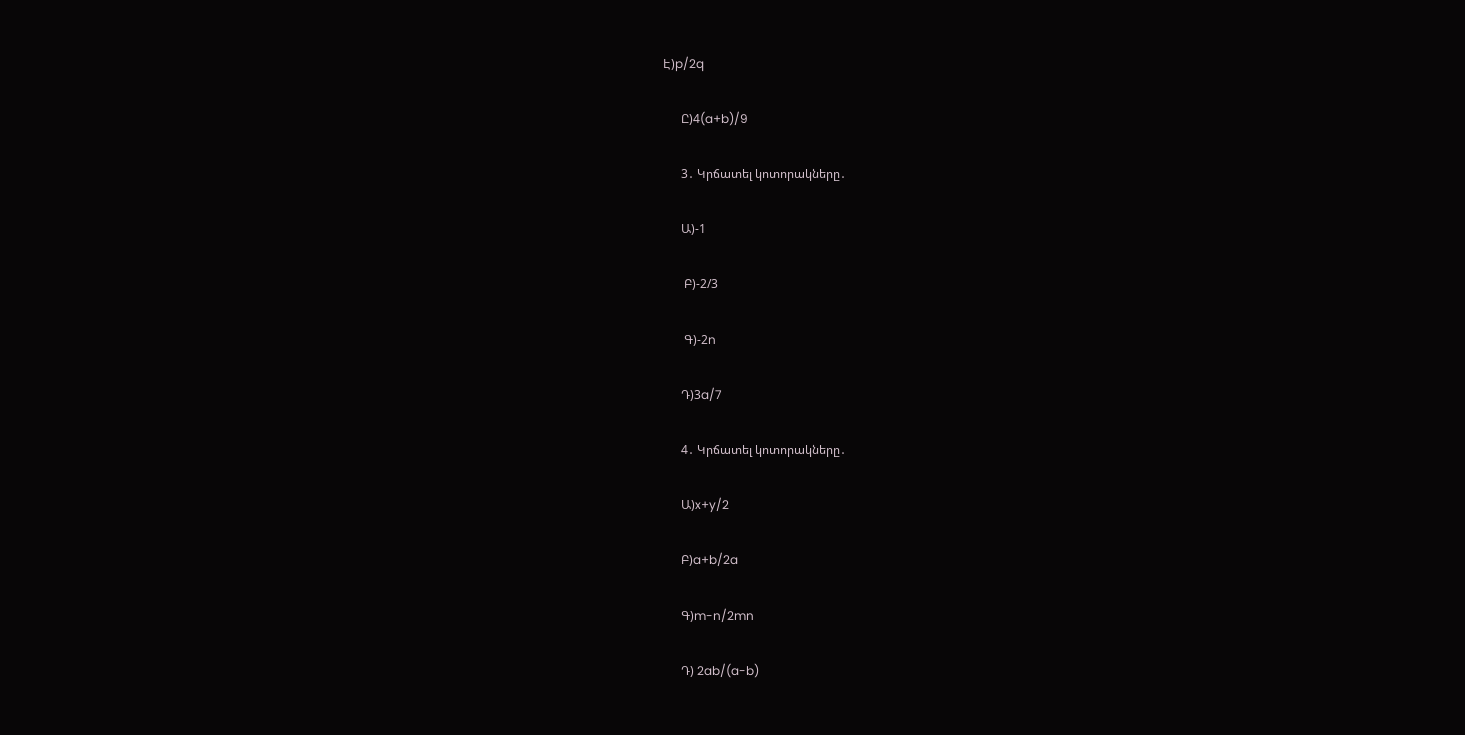Է)p/2q

      Ը)4(a+b)/9

      3․ Կրճատել կոտորակները․

      Ա)-1

       Բ)-2/3

       Գ)-2n

      Դ)3a/7

      4․ Կրճատել կոտորակները․

      Ա)x+y/2

      Բ)a+b/2a

      Գ)m-n/2mn

      Դ) 2ab/(a-b)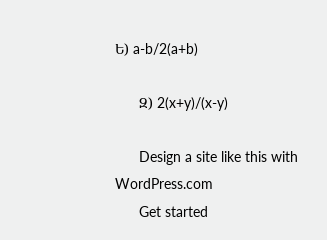Ե) a-b/2(a+b)

      Զ) 2(x+y)/(x-y)

      Design a site like this with WordPress.com
      Get started